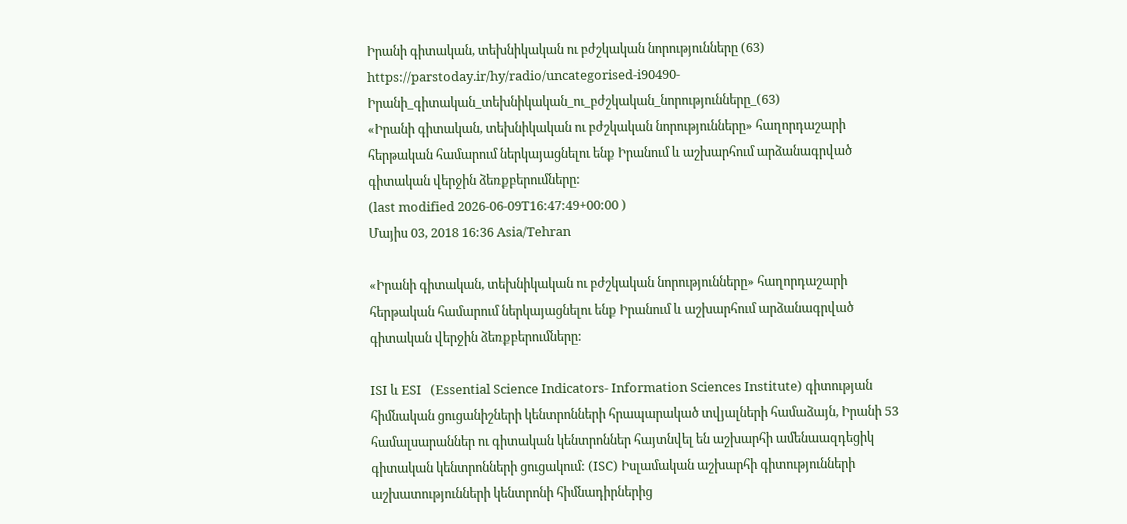Իրանի գիտական, տեխնիկական ու բժշկական նորությունները (63)
https://parstoday.ir/hy/radio/uncategorised-i90490-Իրանի_գիտական_տեխնիկական_ու_բժշկական_նորությունները_(63)
«Իրանի գիտական, տեխնիկական ու բժշկական նորությունները» հաղորդաշարի հերթական համարում ներկայացնելու ենք Իրանում և աշխարհում արձանագրված գիտական վերջին ձեռքբերումները:
(last modified 2026-06-09T16:47:49+00:00 )
Մայիս 03, 2018 16:36 Asia/Tehran

«Իրանի գիտական, տեխնիկական ու բժշկական նորությունները» հաղորդաշարի հերթական համարում ներկայացնելու ենք Իրանում և աշխարհում արձանագրված գիտական վերջին ձեռքբերումները:

ISI և ESI   (Essential Science Indicators- Information Sciences Institute) գիտության հիմնական ցուցանիշների կենտրոնների հրապարակած տվյալների համաձայն, Իրանի 53 համալսարաններ ու գիտական կենտրոններ հայտնվել են աշխարհի ամենաազդեցիկ գիտական կենտրոնների ցուցակում: (ISC) Իսլամական աշխարհի գիտությունների աշխատությունների կենտրոնի հիմնադիրներից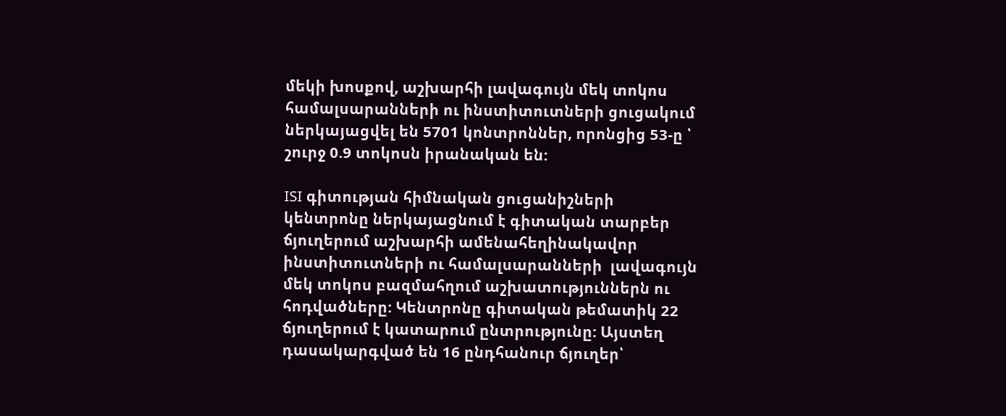մեկի խոսքով, աշխարհի լավագույն մեկ տոկոս համալսարանների ու ինստիտուտների ցուցակում ներկայացվել են 5701 կոնտրոններ, որոնցից 53-ը ՝ շուրջ 0.9 տոկոսն իրանական են:

ISI գիտության հիմնական ցուցանիշների կենտրոնը ներկայացնում է գիտական տարբեր ճյուղերում աշխարհի ամենահեղինակավոր ինստիտուտների ու համալսարանների  լավագույն մեկ տոկոս բազմահղում աշխատություններն ու հոդվածները: Կենտրոնը գիտական թեմատիկ 22 ճյուղերում է կատարում ընտրությունը: Այստեղ դասակարգված են 16 ընդհանուր ճյուղեր՝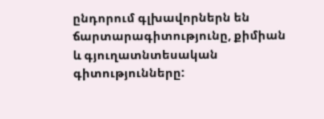ընդորում գլխավորներն են ճարտարագիտությունը, քիմիան և գյուղատնտեսական գիտությունները: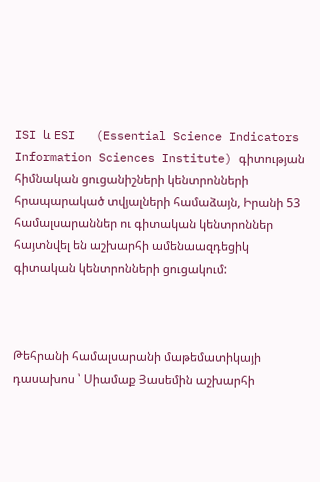ISI և ESI   (Essential Science Indicators Information Sciences Institute) գիտության հիմնական ցուցանիշների կենտրոնների հրապարակած տվյալների համաձայն, Իրանի 53 համալսարաններ ու գիտական կենտրոններ հայտնվել են աշխարհի ամենաազդեցիկ գիտական կենտրոնների ցուցակում:



Թեհրանի համալսարանի մաթեմատիկայի դասախոս ՝ Սիամաք Յասեմին աշխարհի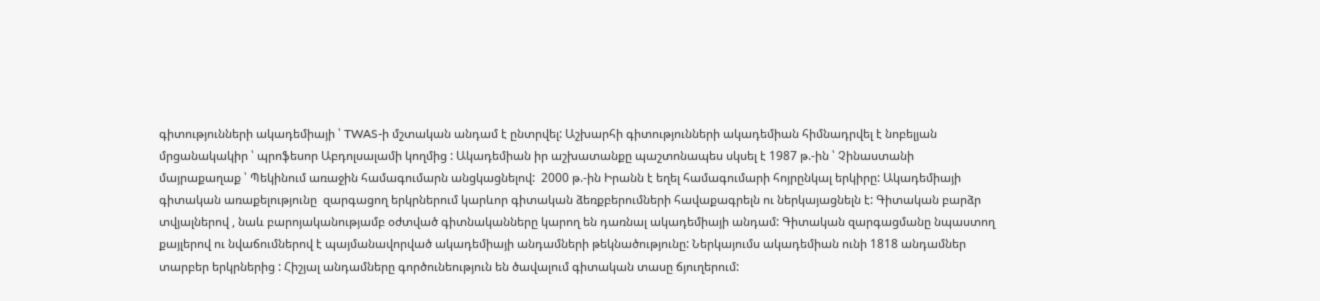գիտությունների ակադեմիայի ՝ TWAS-ի մշտական անդամ է ընտրվել: Աշխարհի գիտությունների ակադեմիան հիմնադրվել է նոբելյան մրցանակակիր ՝ պրոֆեսոր Աբդոլսալամի կողմից : Ակադեմիան իր աշխատանքը պաշտոնապես սկսել է 1987 թ.-ին ՝ Չինաստանի մայրաքաղաք ՝ Պեկինում առաջին համագումարն անցկացնելով:  2000 թ.-ին Իրանն է եղել համագումարի հոյրընկալ երկիրը: Ակադեմիայի գիտական առաքելությունը  զարգացող երկրներում կարևոր գիտական ձեռքբերումների հավաքագրելն ու ներկայացնելն է: Գիտական բարձր տվյալներով , նաև բարոյականությամբ օժտված գիտնականները կարող են դառնալ ակադեմիայի անդամ: Գիտական զարգացմանը նպաստող քայլերով ու նվաճումներով է պայմանավորված ակադեմիայի անդամների թեկնածությունը: Ներկայումս ակադեմիան ունի 1818 անդամներ տարբեր երկրներից : Հիշյալ անդամները գործունեություն են ծավալում գիտական տասը ճյուղերում: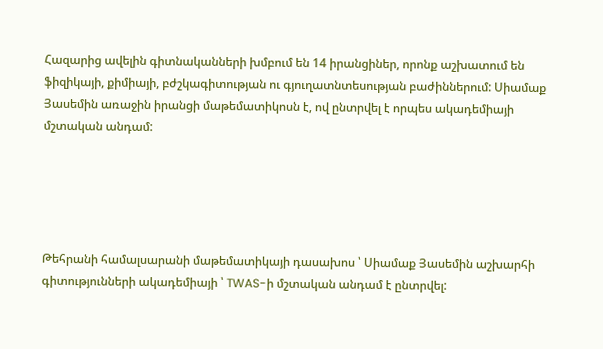Հազարից ավելին գիտնականների խմբում են 14 իրանցիներ, որոնք աշխատում են ֆիզիկայի, քիմիայի, բժշկագիտության ու գյուղատնտեսության բաժիններում: Սիամաք Յասեմին առաջին իրանցի մաթեմատիկոսն է, ով ընտրվել է որպես ակադեմիայի մշտական անդամ:





Թեհրանի համալսարանի մաթեմատիկայի դասախոս ՝ Սիամաք Յասեմին աշխարհի գիտությունների ակադեմիայի ՝ TWAS-ի մշտական անդամ է ընտրվել: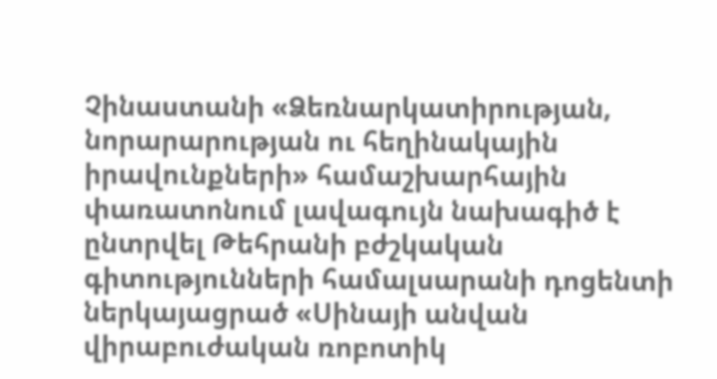Չինաստանի «Ձեռնարկատիրության, նորարարության ու հեղինակային իրավունքների» համաշխարհային փառատոնում լավագույն նախագիծ է ընտրվել Թեհրանի բժշկական գիտությունների համալսարանի դոցենտի ներկայացրած «Սինայի անվան վիրաբուժական ռոբոտիկ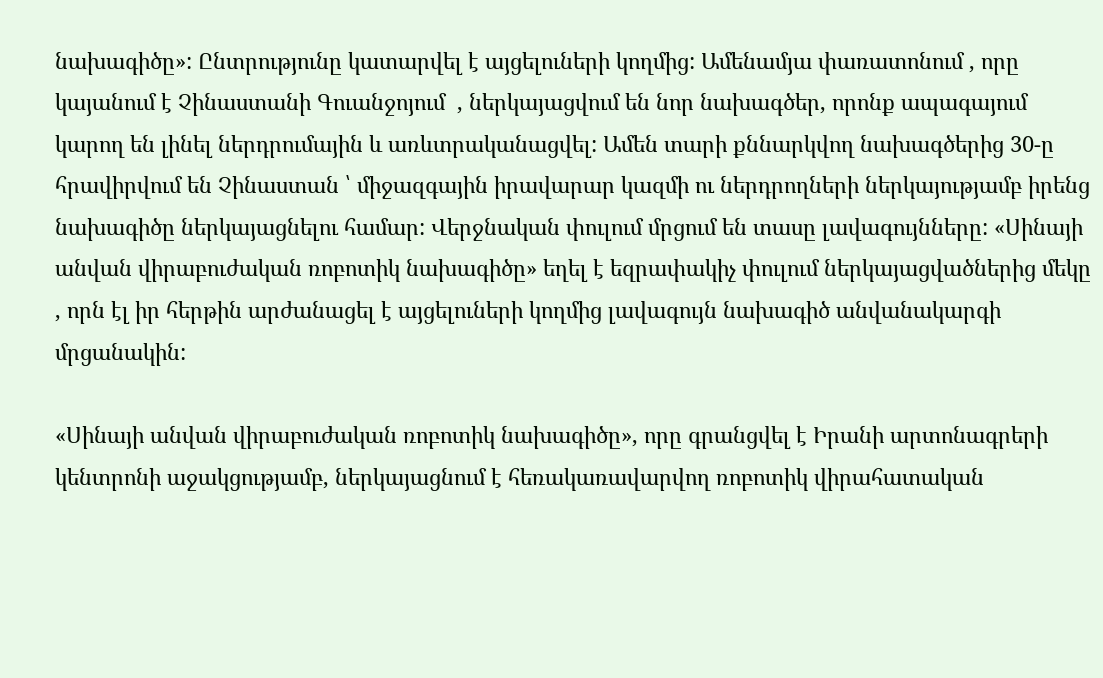նախագիծը»: Ընտրությունը կատարվել է այցելուների կողմից: Ամենամյա փառատոնում , որը կայանում է Չինաստանի Գուանջոյում  , ներկայացվում են նոր նախագծեր, որոնք ապագայում կարող են լինել ներդրումային և առևտրականացվել: Ամեն տարի քննարկվող նախագծերից 30-ը հրավիրվում են Չինաստան ՝ միջազգային իրավարար կազմի ու ներդրողների ներկայությամբ իրենց նախագիծը ներկայացնելու համար: Վերջնական փուլում մրցում են տասը լավագույնները: «Սինայի անվան վիրաբուժական ռոբոտիկ նախագիծը» եղել է եզրափակիչ փուլում ներկայացվածներից մեկը , որն էլ իր հերթին արժանացել է այցելուների կողմից լավագույն նախագիծ անվանակարգի մրցանակին:

«Սինայի անվան վիրաբուժական ռոբոտիկ նախագիծը», որը գրանցվել է Իրանի արտոնագրերի կենտրոնի աջակցությամբ, ներկայացնում է հեռակառավարվող ռոբոտիկ վիրահատական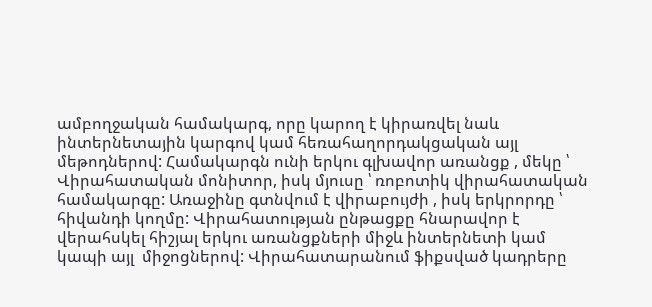ամբողջական համակարգ, որը կարող է կիրառվել նաև ինտերնետային կարգով կամ հեռահաղորդակցական այլ մեթոդներով: Համակարգն ունի երկու գլխավոր առանցք , մեկը ՝ Վիրահատական մոնիտոր, իսկ մյուսը ՝ ռոբոտիկ վիրահատական համակարգը: Առաջինը գտնվում է վիրաբույժի , իսկ երկրորդը ՝ հիվանդի կողմը: Վիրահատության ընթացքը հնարավոր է վերահսկել հիշյալ երկու առանցքների միջև ինտերնետի կամ կապի այլ  միջոցներով: Վիրահատարանում ֆիքսված կադրերը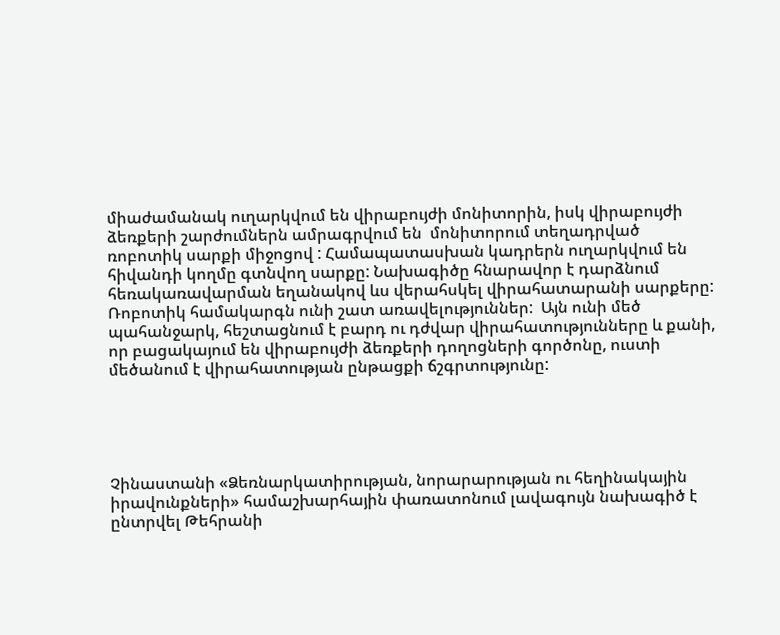միաժամանակ ուղարկվում են վիրաբույժի մոնիտորին, իսկ վիրաբույժի ձեռքերի շարժումներն ամրագրվում են  մոնիտորում տեղադրված ռոբոտիկ սարքի միջոցով : Համապատասխան կադրերն ուղարկվում են հիվանդի կողմը գտնվող սարքը: Նախագիծը հնարավոր է դարձնում հեռակառավարման եղանակով ևս վերահսկել վիրահատարանի սարքերը: Ռոբոտիկ համակարգն ունի շատ առավելություններ:  Այն ունի մեծ պահանջարկ, հեշտացնում է բարդ ու դժվար վիրահատությունները և քանի, որ բացակայում են վիրաբույժի ձեռքերի դողոցների գործոնը, ուստի մեծանում է վիրահատության ընթացքի ճշգրտությունը:





Չինաստանի «Ձեռնարկատիրության, նորարարության ու հեղինակային իրավունքների» համաշխարհային փառատոնում լավագույն նախագիծ է ընտրվել Թեհրանի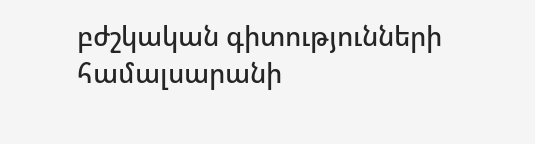բժշկական գիտությունների համալսարանի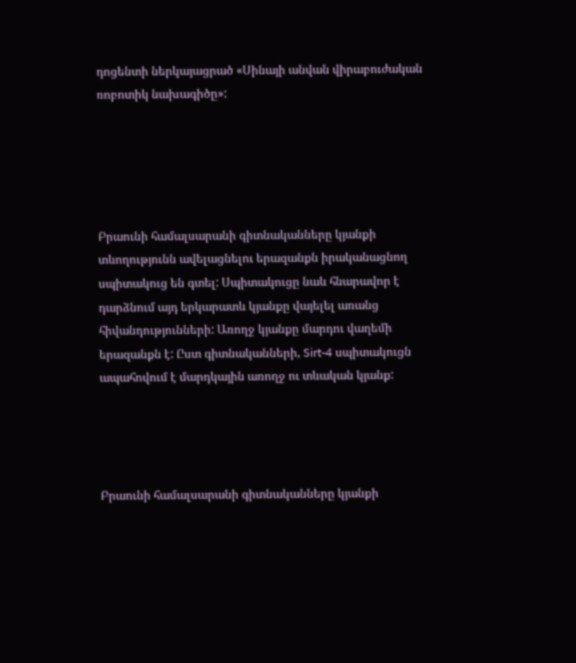դոցենտի ներկայացրած «Սինայի անվան վիրաբուժական ռոբոտիկ նախագիծը»:





Բրաունի համալսարանի գիտնականները կյանքի տևողությունն ավելացնելու երազանքն իրականացնող սպիտակուց են գտել: Սպիտակուցը նաև հնարավոր է դարձնում այդ երկարատև կյանքը վայելել առանց հիվանդությունների: Առողջ կյանքը մարդու վաղեմի երազանքն է: Ըստ գիտնականների, Sirt-4 սպիտակուցն ապահովում է մարդկային առողջ ու տևական կյանք:




Բրաունի համալսարանի գիտնականները կյանքի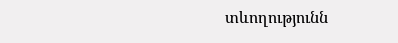տևողությունն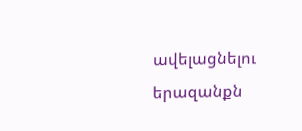ավելացնելու երազանքն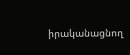իրականացնող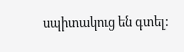սպիտակուց են գտել: